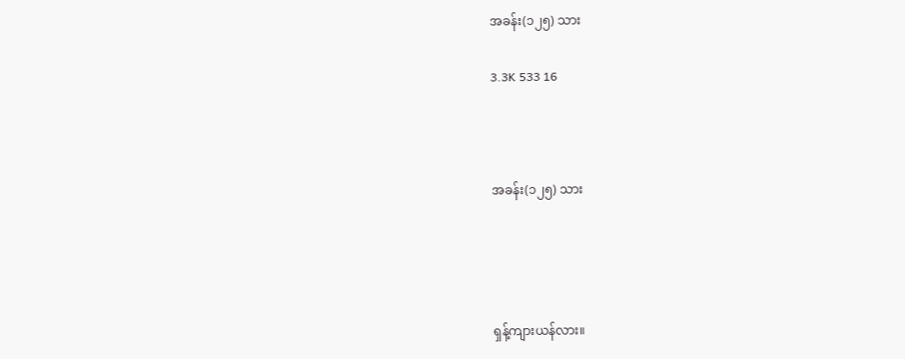အခန်း(၁၂၅) သား

3.3K 533 16



အခန်း(၁၂၅) သား




ရှန့်ကျားယန်လား။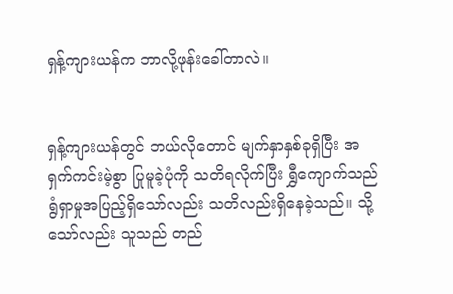ရှန့်ကျားယန်က ဘာလို့ဖုန်းခေါ်တာလဲ။


ရှန့်ကျားယန်တွင် ဘယ်လိုတောင် မျက်နှာနှစ်ခုရှိပြီး အရှက်ကင်းမဲ့စွာ ပြုမူခဲ့ပုံကို သတိရလိုက်ပြီး ရွှီကျောက်သည် ရွံရှာမှုအပြည့်ရှိသော်လည်း သတိလည်းရှိနေခဲ့သည်။ သို့သော်လည်း သူသည် တည်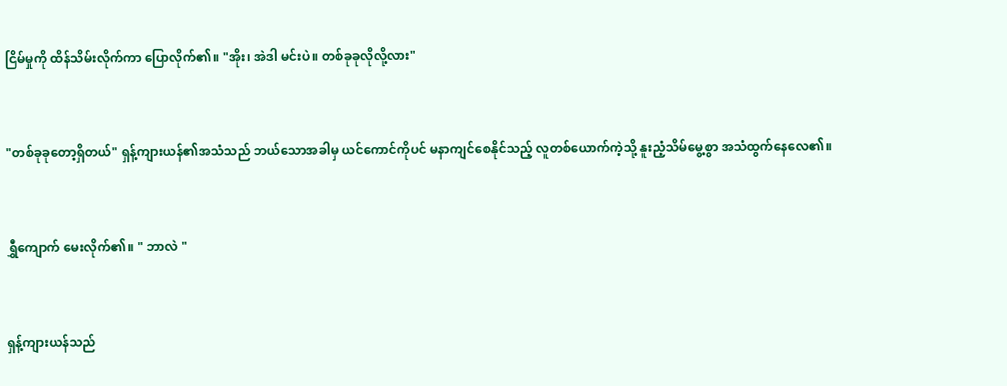ငြိမ်မှုကို ထိန်သိမ်းလိုက်ကာ ပြောလိုက်၏။ "အိုး၊ အဲဒါ မင်းပဲ။ တစ်ခုခုလိုလို့လား"


"တစ်ခုခုတော့ရှိတယ်" ရှန့်ကျားယန်၏အသံသည် ဘယ်သောအခါမှ ယင်ကောင်ကိုပင် မနာကျင်စေနိုင်သည့် လူတစ်ယောက်ကဲ့သို့ နူးညံ့သိမ်မွေ့စွာ အသံထွက်နေလေ၏။


ရွှီကျောက် မေးလိုက်၏။ " ဘာလဲ "


ရှန့်ကျားယန်သည်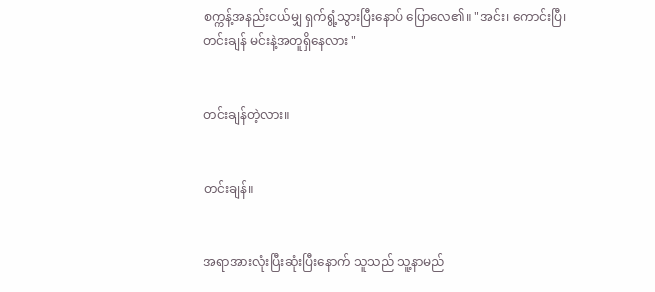စက္ကန့်အနည်းငယ်မျှ ရှက်ရွံ့သွားပြီးနောပ် ပြောလေ၏။ "အင်း၊ ကောင်းပြီ၊ တင်းချန် မင်းနဲ့အတူရှိနေလား "


တင်းချန်တဲ့လား။


တင်းချန်။


အရာအားလုံးပြီးဆုံးပြီးနောက် သူသည် သူ့နာမည်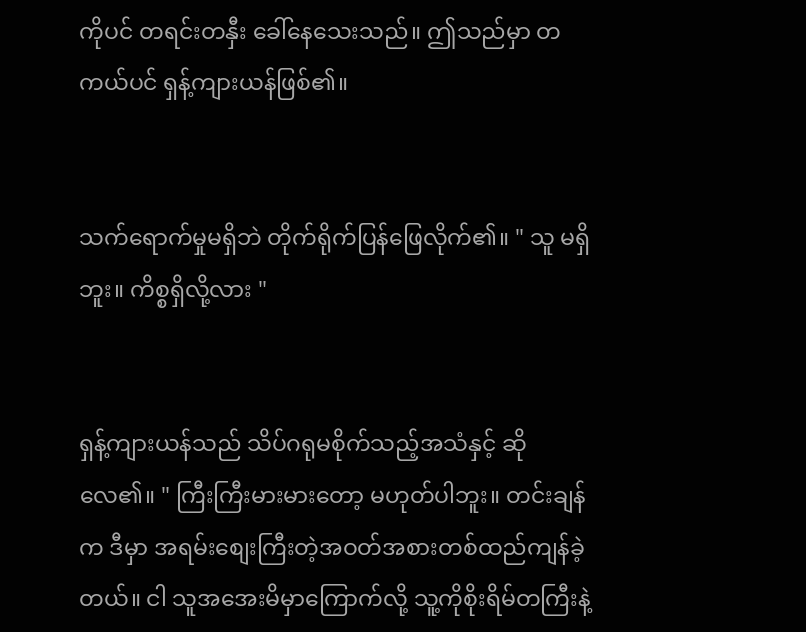ကိုပင် တရင်းတနှီး ခေါ်နေသေးသည်။ ဤသည်မှာ တကယ်ပင် ရှန့်ကျားယန်ဖြစ်၏။


သက်ရောက်မှုမရှိဘဲ တိုက်ရိုက်ပြန်ဖြေလိုက်၏။ " သူ မရှိဘူး။ ကိစ္စရှိလို့လား "


ရှန့်ကျားယန်သည် သိပ်ဂရုမစိုက်သည့်အသံနှင့် ဆိုလေ၏။ " ကြီးကြီးမားမားတော့ မဟုတ်ပါဘူး။ တင်းချန်က ဒီမှာ အရမ်းစျေးကြီးတဲ့အဝတ်အစားတစ်ထည်ကျန်ခဲ့တယ်။ ငါ သူအအေးမိမှာကြောက်လို့ သူ့ကိုစိုးရိမ်တကြီးနဲ့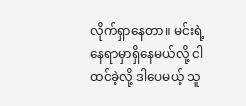လိုက်ရှာနေတာ။ မင်းရဲ့နေရာမှာရှိနေမယ်လို့ ငါထင်ခဲ့လို့ ဒါပေမယ့် သူ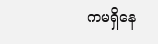ကမရှိနေ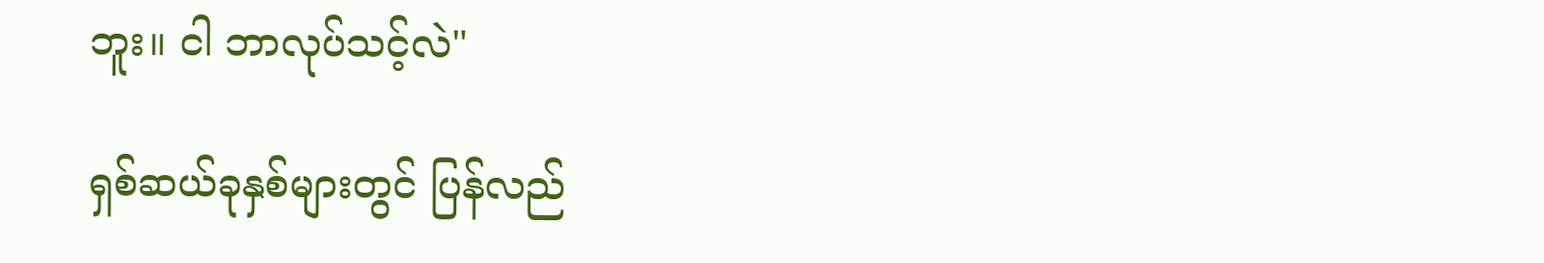ဘူး။ ငါ ဘာလုပ်သင့်လဲ"

ရှစ်ဆယ်ခုနှစ်များတွင် ပြန်လည်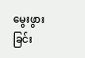မွေးဖွားခြင်း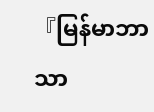『မြန်မာဘာသာ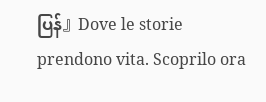ပြန်』Dove le storie prendono vita. Scoprilo ora